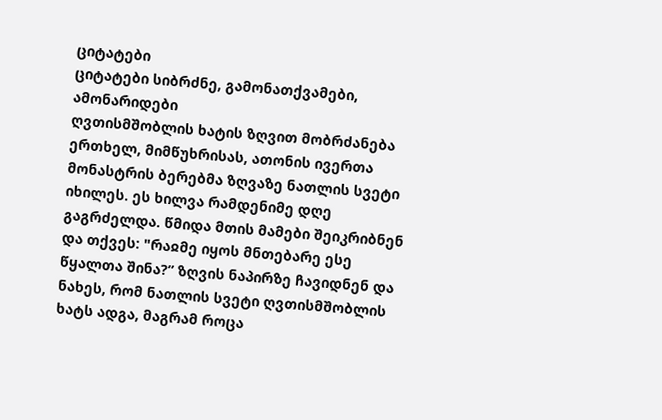ციტატები
ციტატები სიბრძნე, გამონათქვამები, ამონარიდები
ღვთისმშობლის ხატის ზღვით მობრძანება
ერთხელ, მიმწუხრისას, ათონის ივერთა მონასტრის ბერებმა ზღვაზე ნათლის სვეტი იხილეს. ეს ხილვა რამდენიმე დღე გაგრძელდა. წმიდა მთის მამები შეიკრიბნენ და თქვეს: "რაჲმე იყოს მნთებარე ესე წყალთა შინა?” ზღვის ნაპირზე ჩავიდნენ და ნახეს, რომ ნათლის სვეტი ღვთისმშობლის ხატს ადგა, მაგრამ როცა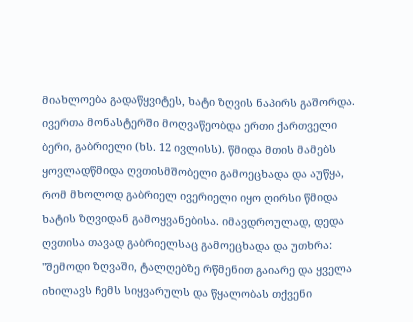მიახლოება გადაწყვიტეს, ხატი ზღვის ნაპირს გაშორდა.
ივერთა მონასტერში მოღვაწეობდა ერთი ქართველი ბერი, გაბრიელი (ხს. 12 ივლისს). წმიდა მთის მამებს ყოვლადწმიდა ღვთისმშობელი გამოეცხადა და აუწყა, რომ მხოლოდ გაბრიელ ივერიელი იყო ღირსი წმიდა ხატის ზღვიდან გამოყვანებისა. იმავდროულად, დედა ღვთისა თავად გაბრიელსაც გამოეცხადა და უთხრა: "შემოდი ზღვაში, ტალღებზე რწმენით გაიარე და ყველა იხილავს ჩემს სიყვარულს და წყალობას თქვენი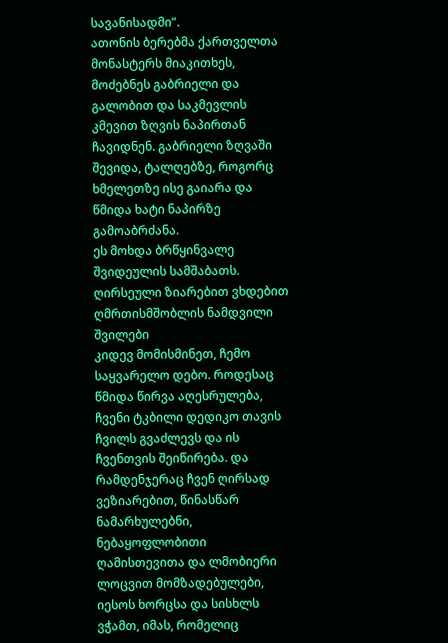სავანისადმი”.
ათონის ბერებმა ქართველთა მონასტერს მიაკითხეს, მოძებნეს გაბრიელი და გალობით და საკმევლის კმევით ზღვის ნაპირთან ჩავიდნენ. გაბრიელი ზღვაში შევიდა, ტალღებზე, როგორც ხმელეთზე ისე გაიარა და წმიდა ხატი ნაპირზე გამოაბრძანა.
ეს მოხდა ბრწყინვალე შვიდეულის სამშაბათს.
ღირსეული ზიარებით ვხდებით ღმრთისმშობლის ნამდვილი შვილები
კიდევ მომისმინეთ, ჩემო საყვარელო დებო. როდესაც წმიდა წირვა აღესრულება, ჩვენი ტკბილი დედიკო თავის ჩვილს გვაძლევს და ის ჩვენთვის შეიწირება. და რამდენჯერაც ჩვენ ღირსად ვეზიარებით, წინასწარ ნამარხულებნი, ნებაყოფლობითი ღამისთევითა და ლმობიერი ლოცვით მომზადებულები, იესოს ხორცსა და სისხლს ვჭამთ, იმას, რომელიც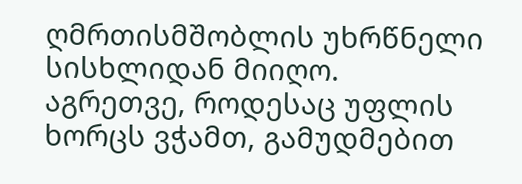ღმრთისმშობლის უხრწნელი სისხლიდან მიიღო. აგრეთვე, როდესაც უფლის ხორცს ვჭამთ, გამუდმებით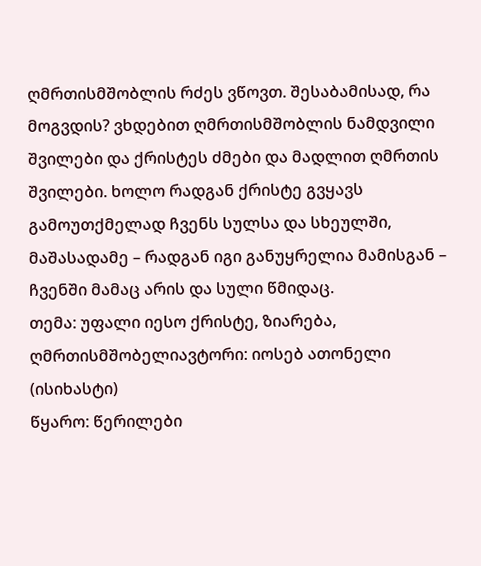ღმრთისმშობლის რძეს ვწოვთ. შესაბამისად, რა მოგვდის? ვხდებით ღმრთისმშობლის ნამდვილი შვილები და ქრისტეს ძმები და მადლით ღმრთის შვილები. ხოლო რადგან ქრისტე გვყავს გამოუთქმელად ჩვენს სულსა და სხეულში, მაშასადამე – რადგან იგი განუყრელია მამისგან – ჩვენში მამაც არის და სული წმიდაც.
თემა: უფალი იესო ქრისტე, ზიარება, ღმრთისმშობელიავტორი: იოსებ ათონელი (ისიხასტი)
წყარო: წერილები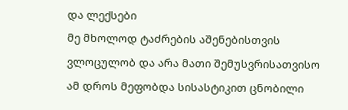და ლექსები
მე მხოლოდ ტაძრების აშენებისთვის ვლოცულობ და არა მათი შემუსვრისათვისო
ამ დროს მეფობდა სისასტიკით ცნობილი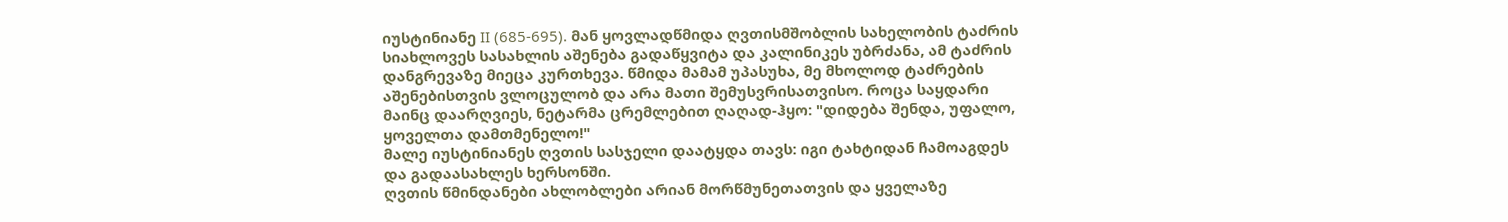იუსტინიანე II (685-695). მან ყოვლადწმიდა ღვთისმშობლის სახელობის ტაძრის სიახლოვეს სასახლის აშენება გადაწყვიტა და კალინიკეს უბრძანა, ამ ტაძრის დანგრევაზე მიეცა კურთხევა. წმიდა მამამ უპასუხა, მე მხოლოდ ტაძრების აშენებისთვის ვლოცულობ და არა მათი შემუსვრისათვისო. როცა საყდარი მაინც დაარღვიეს, ნეტარმა ცრემლებით ღაღად-ჰყო: "დიდება შენდა, უფალო, ყოველთა დამთმენელო!"
მალე იუსტინიანეს ღვთის სასჯელი დაატყდა თავს: იგი ტახტიდან ჩამოაგდეს და გადაასახლეს ხერსონში.
ღვთის წმინდანები ახლობლები არიან მორწმუნეთათვის და ყველაზე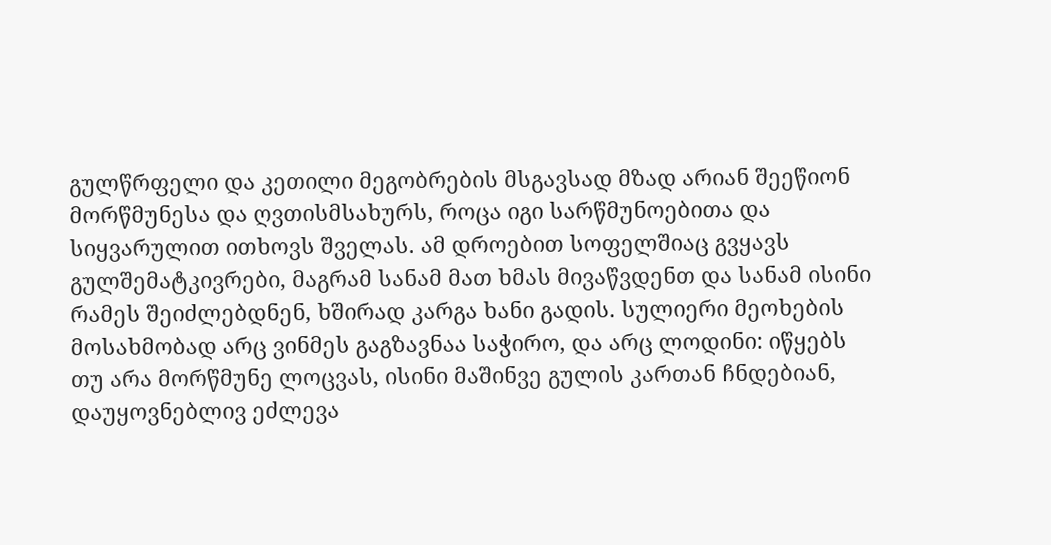გულწრფელი და კეთილი მეგობრების მსგავსად მზად არიან შეეწიონ მორწმუნესა და ღვთისმსახურს, როცა იგი სარწმუნოებითა და სიყვარულით ითხოვს შველას. ამ დროებით სოფელშიაც გვყავს გულშემატკივრები, მაგრამ სანამ მათ ხმას მივაწვდენთ და სანამ ისინი რამეს შეიძლებდნენ, ხშირად კარგა ხანი გადის. სულიერი მეოხების მოსახმობად არც ვინმეს გაგზავნაა საჭირო, და არც ლოდინი: იწყებს თუ არა მორწმუნე ლოცვას, ისინი მაშინვე გულის კართან ჩნდებიან, დაუყოვნებლივ ეძლევა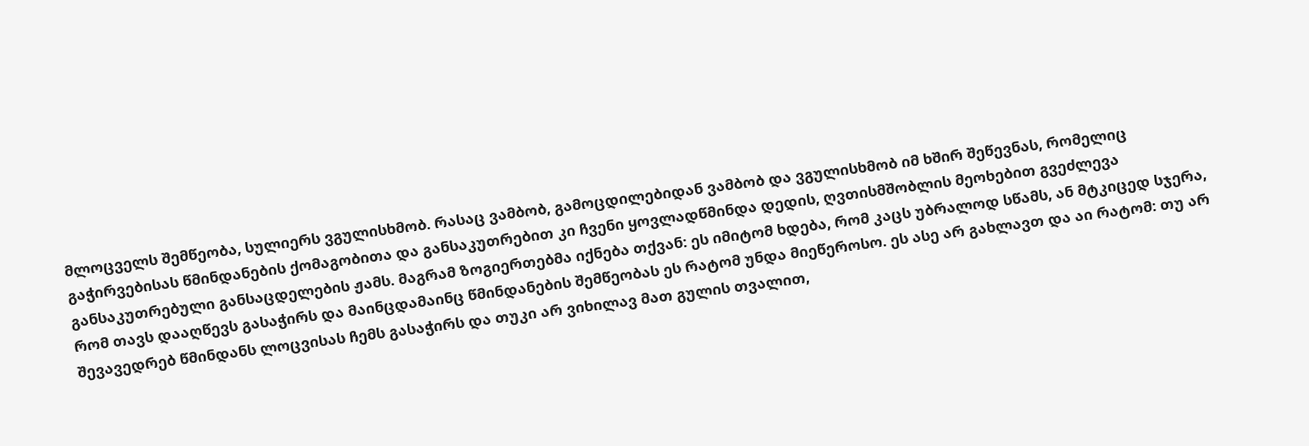მლოცველს შემწეობა, სულიერს ვგულისხმობ. რასაც ვამბობ, გამოცდილებიდან ვამბობ და ვგულისხმობ იმ ხშირ შეწევნას, რომელიც გაჭირვებისას წმინდანების ქომაგობითა და განსაკუთრებით კი ჩვენი ყოვლადწმინდა დედის, ღვთისმშობლის მეოხებით გვეძლევა განსაკუთრებული განსაცდელების ჟამს. მაგრამ ზოგიერთებმა იქნება თქვან: ეს იმიტომ ხდება, რომ კაცს უბრალოდ სწამს, ან მტკიცედ სჯერა, რომ თავს დააღწევს გასაჭირს და მაინცდამაინც წმინდანების შემწეობას ეს რატომ უნდა მიეწეროსო. ეს ასე არ გახლავთ და აი რატომ: თუ არ შევავედრებ წმინდანს ლოცვისას ჩემს გასაჭირს და თუკი არ ვიხილავ მათ გულის თვალით,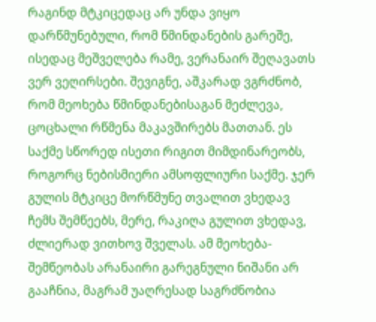რაგინდ მტკიცედაც არ უნდა ვიყო დარწმუნებული, რომ წმინდანების გარეშე, ისედაც მეშველება რამე, ვერანაირ შეღავათს ვერ ვეღირსები. შევიგნე, აშკარად ვგრძნობ, რომ მეოხება წმინდანებისაგან მეძლევა, ცოცხალი რწმენა მაკავშირებს მათთან. ეს საქმე სწორედ ისეთი რიგით მიმდინარეობს, როგორც ნებისმიერი ამსოფლიური საქმე. ჯერ გულის მტკიცე მორწმუნე თვალით ვხედავ ჩემს შემწეებს, მერე, რაკიღა გულით ვხედავ, ძლიერად ვითხოვ შველას. ამ მეოხება-შემწეობას არანაირი გარეგნული ნიშანი არ გააჩნია, მაგრამ უაღრესად საგრძნობია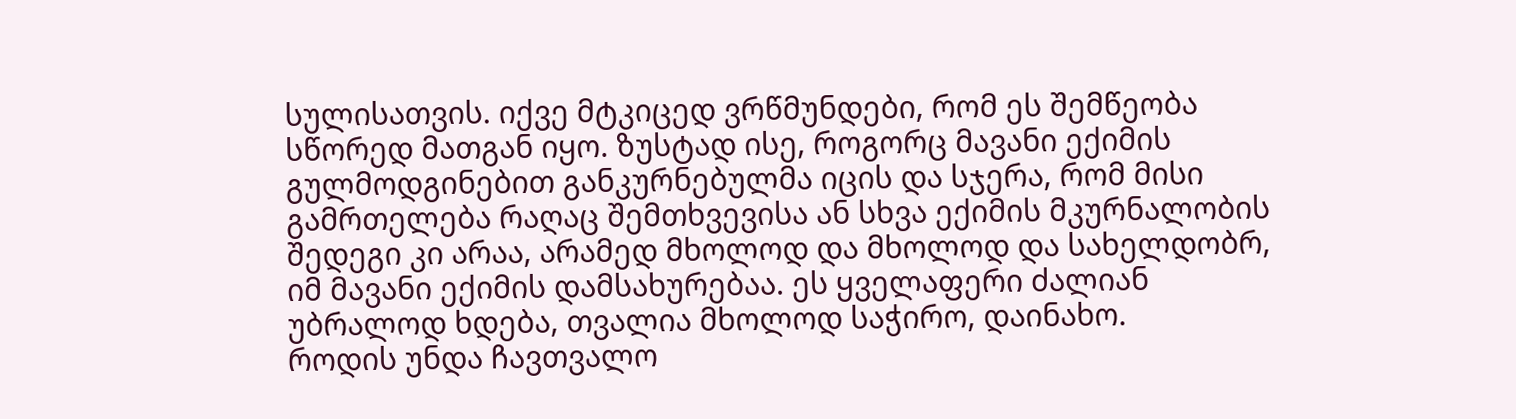სულისათვის. იქვე მტკიცედ ვრწმუნდები, რომ ეს შემწეობა სწორედ მათგან იყო. ზუსტად ისე, როგორც მავანი ექიმის გულმოდგინებით განკურნებულმა იცის და სჯერა, რომ მისი გამრთელება რაღაც შემთხვევისა ან სხვა ექიმის მკურნალობის შედეგი კი არაა, არამედ მხოლოდ და მხოლოდ და სახელდობრ, იმ მავანი ექიმის დამსახურებაა. ეს ყველაფერი ძალიან უბრალოდ ხდება, თვალია მხოლოდ საჭირო, დაინახო.
როდის უნდა ჩავთვალო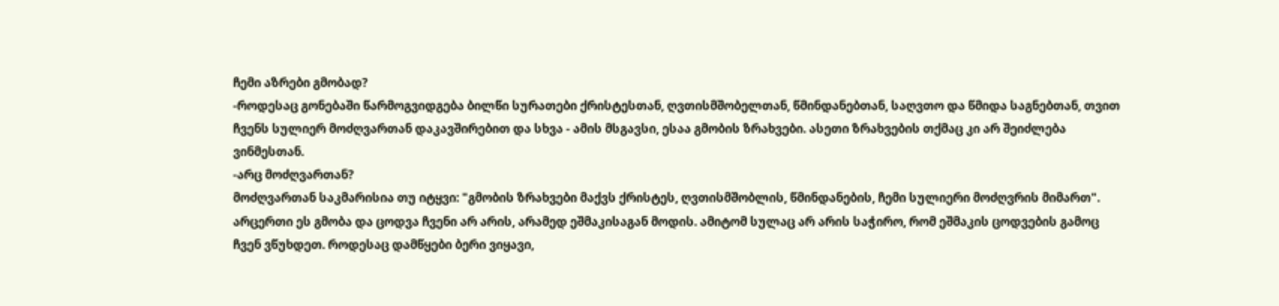ჩემი აზრები გმობად?
-როდესაც გონებაში წარმოგვიდგება ბილწი სურათები ქრისტესთან, ღვთისმშობელთან, წმინდანებთან, საღვთო და წმიდა საგნებთან, თვით ჩვენს სულიერ მოძღვართან დაკავშირებით და სხვა - ამის მსგავსი, ესაა გმობის ზრახვები. ასეთი ზრახვების თქმაც კი არ შეიძლება ვინმესთან.
-არც მოძღვართან?
მოძღვართან საკმარისია თუ იტყვი: "გმობის ზრახვები მაქვს ქრისტეს, ღვთისმშობლის, წმინდანების, ჩემი სულიერი მოძღვრის მიმართ". არცერთი ეს გმობა და ცოდვა ჩვენი არ არის, არამედ ეშმაკისაგან მოდის. ამიტომ სულაც არ არის საჭირო, რომ ეშმაკის ცოდვების გამოც ჩვენ ვწუხდეთ. როდესაც დამწყები ბერი ვიყავი,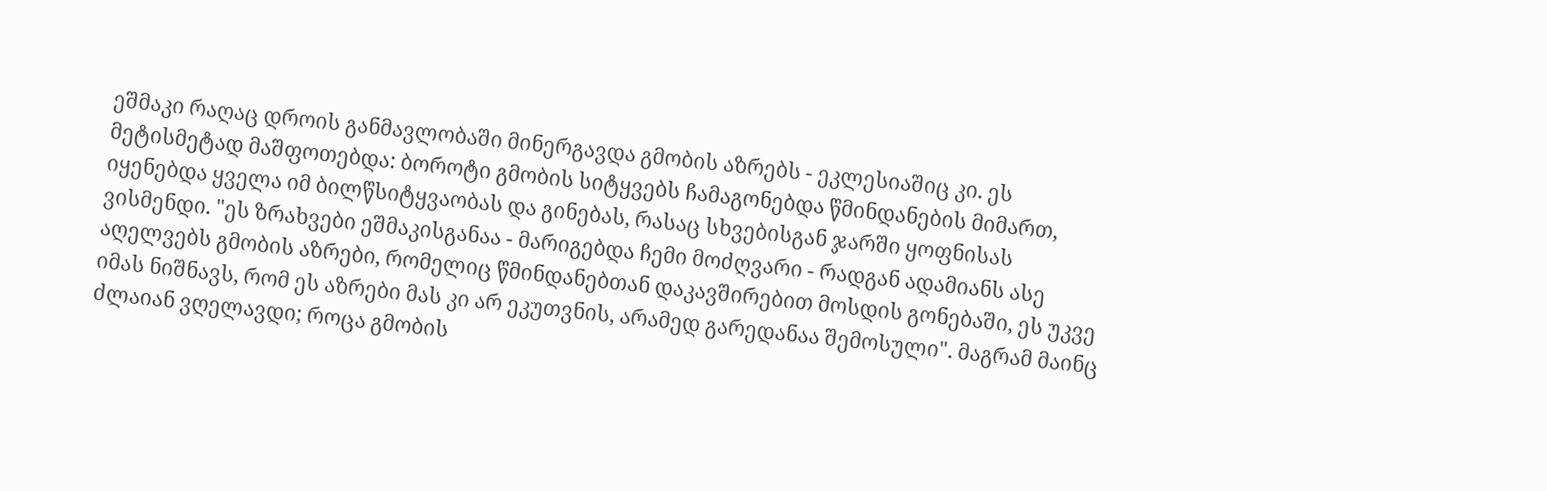ეშმაკი რაღაც დროის განმავლობაში მინერგავდა გმობის აზრებს - ეკლესიაშიც კი. ეს მეტისმეტად მაშფოთებდა: ბოროტი გმობის სიტყვებს ჩამაგონებდა წმინდანების მიმართ, იყენებდა ყველა იმ ბილწსიტყვაობას და გინებას, რასაც სხვებისგან ჯარში ყოფნისას ვისმენდი. "ეს ზრახვები ეშმაკისგანაა - მარიგებდა ჩემი მოძღვარი - რადგან ადამიანს ასე აღელვებს გმობის აზრები, რომელიც წმინდანებთან დაკავშირებით მოსდის გონებაში, ეს უკვე იმას ნიშნავს, რომ ეს აზრები მას კი არ ეკუთვნის, არამედ გარედანაა შემოსული". მაგრამ მაინც ძლაიან ვღელავდი; როცა გმობის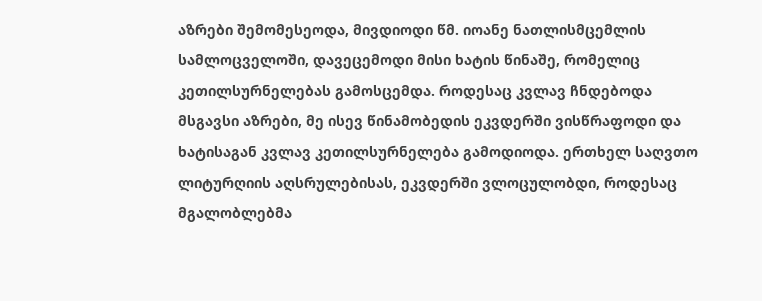აზრები შემომესეოდა, მივდიოდი წმ. იოანე ნათლისმცემლის სამლოცველოში, დავეცემოდი მისი ხატის წინაშე, რომელიც კეთილსურნელებას გამოსცემდა. როდესაც კვლავ ჩნდებოდა მსგავსი აზრები, მე ისევ წინამობედის ეკვდერში ვისწრაფოდი და ხატისაგან კვლავ კეთილსურნელება გამოდიოდა. ერთხელ საღვთო ლიტურღიის აღსრულებისას, ეკვდერში ვლოცულობდი, როდესაც მგალობლებმა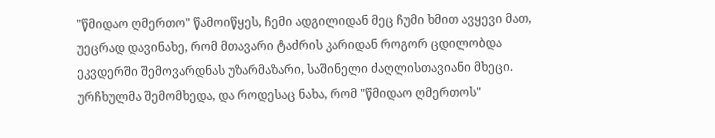"წმიდაო ღმერთო" წამოიწყეს, ჩემი ადგილიდან მეც ჩუმი ხმით ავყევი მათ, უეცრად დავინახე, რომ მთავარი ტაძრის კარიდან როგორ ცდილობდა ეკვდერში შემოვარდნას უზარმაზარი, საშინელი ძაღლისთავიანი მხეცი. ურჩხულმა შემომხედა, და როდესაც ნახა, რომ "წმიდაო ღმერთოს"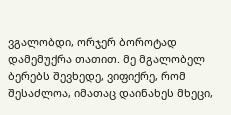ვგალობდი, ორჯერ ბოროტად დამემუქრა თათით. მე მგალობელ ბერებს შევხედე, ვიფიქრე, რომ შესაძლოა, იმათაც დაინახეს მხეცი,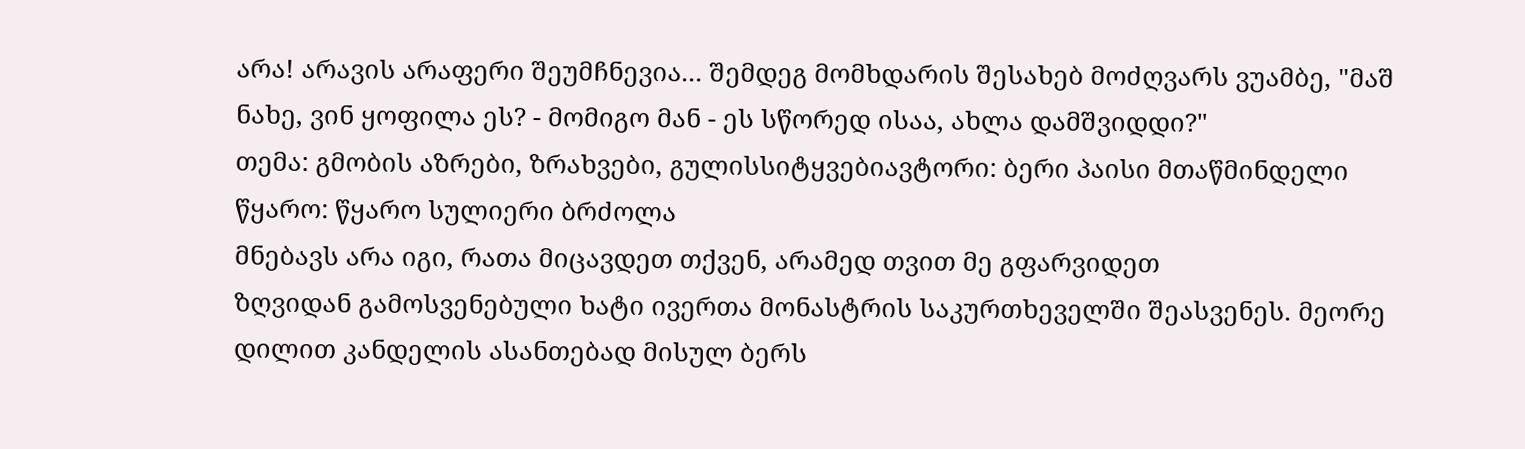არა! არავის არაფერი შეუმჩნევია... შემდეგ მომხდარის შესახებ მოძღვარს ვუამბე, "მაშ ნახე, ვინ ყოფილა ეს? - მომიგო მან - ეს სწორედ ისაა, ახლა დამშვიდდი?"
თემა: გმობის აზრები, ზრახვები, გულისსიტყვებიავტორი: ბერი პაისი მთაწმინდელი
წყარო: წყარო სულიერი ბრძოლა
მნებავს არა იგი, რათა მიცავდეთ თქვენ, არამედ თვით მე გფარვიდეთ
ზღვიდან გამოსვენებული ხატი ივერთა მონასტრის საკურთხეველში შეასვენეს. მეორე დილით კანდელის ასანთებად მისულ ბერს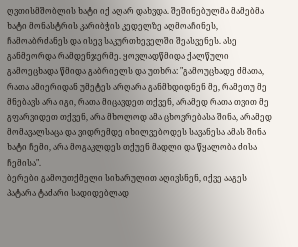ღვთისმშობლის ხატი იქ აღარ დახვდა. შეშინებულმა მამებმა ხატი მონასტრის კარიბჭის კედელზე აღმოაჩინეს, ჩამოაბრძანეს და ისევ საკურთხეველში შეასვენეს. ასე განმეორდა რამდენჯერმე. ყოვლადწმიდა ქალწული გამოეცხადა წმიდა გაბრიელს და უთხრა: "გამოუცხადე ძმათა, რათა ამიერიდან უმეტეს არღარა განმხდიდნენ მე, რამეთუ მე მნებავს არა იგი, რათა მიცავდეთ თქვენ, არამედ რათა თვით მე გფარვიდეთ თქვენ, არა მხოლოდ ამა ცხოვრებასა შინა, არამედ მომავალსაცა და ვიდრემდე იხილვებოდეს სავანესა ამას შინა ხატი ჩემი, არა მოგაკლდეს თქუენ მადლი და წყალობა ძისა ჩემისა".
ბერები გამოუთქმელი სიხარულით აღივსნენ, იქვე ააგეს პატარა ტაძარი სადიდებლად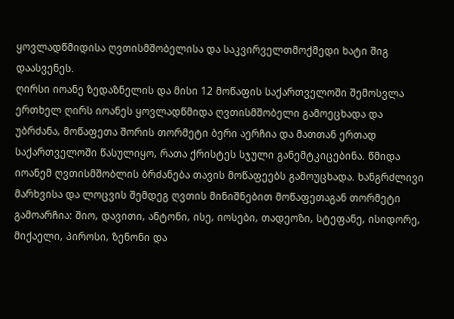ყოვლადწმიდისა ღვთისმშობელისა და საკვირველთმოქმედი ხატი შიგ დაასვენეს.
ღირსი იოანე ზედაზნელის და მისი 12 მოწაფის საქართველოში შემოსვლა
ერთხელ ღირს იოანეს ყოვლადწმიდა ღვთისმშობელი გამოეცხადა და უბრძანა, მოწაფეთა შორის თორმეტი ბერი აერჩია და მათთან ერთად საქართველოში წასულიყო, რათა ქრისტეს სჯული განემტკიცებინა. წმიდა იოანემ ღვთისმშობლის ბრძანება თავის მოწაფეებს გამოუცხადა. ხანგრძლივი მარხვისა და ლოცვის შემდეგ ღვთის მინიშნებით მოწაფეთაგან თორმეტი გამოარჩია: შიო, დავითი, ანტონი, ისე, იოსები, თადეოზი, სტეფანე, ისიდორე, მიქაელი, პიროსი, ზენონი და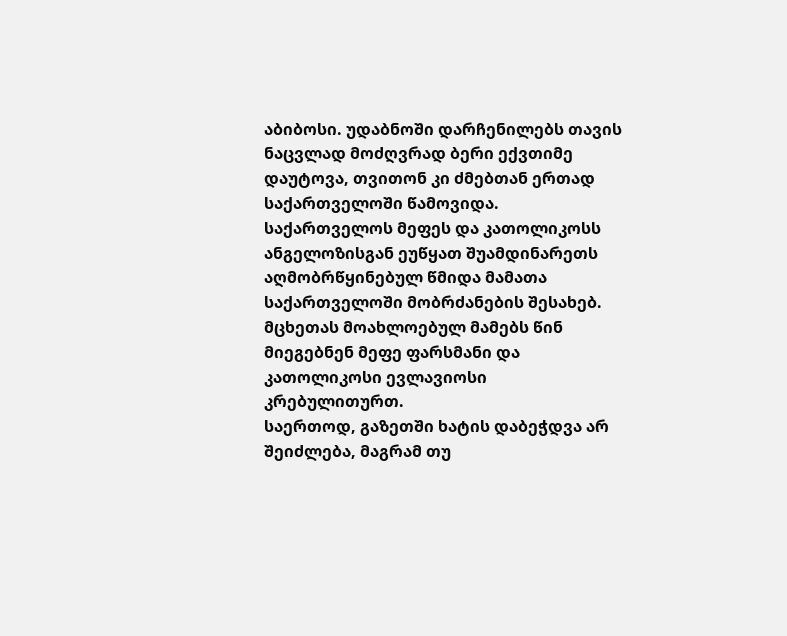აბიბოსი. უდაბნოში დარჩენილებს თავის ნაცვლად მოძღვრად ბერი ექვთიმე დაუტოვა, თვითონ კი ძმებთან ერთად საქართველოში წამოვიდა.
საქართველოს მეფეს და კათოლიკოსს ანგელოზისგან ეუწყათ შუამდინარეთს აღმობრწყინებულ წმიდა მამათა საქართველოში მობრძანების შესახებ. მცხეთას მოახლოებულ მამებს წინ მიეგებნენ მეფე ფარსმანი და კათოლიკოსი ევლავიოსი კრებულითურთ.
საერთოდ, გაზეთში ხატის დაბეჭდვა არ შეიძლება, მაგრამ თუ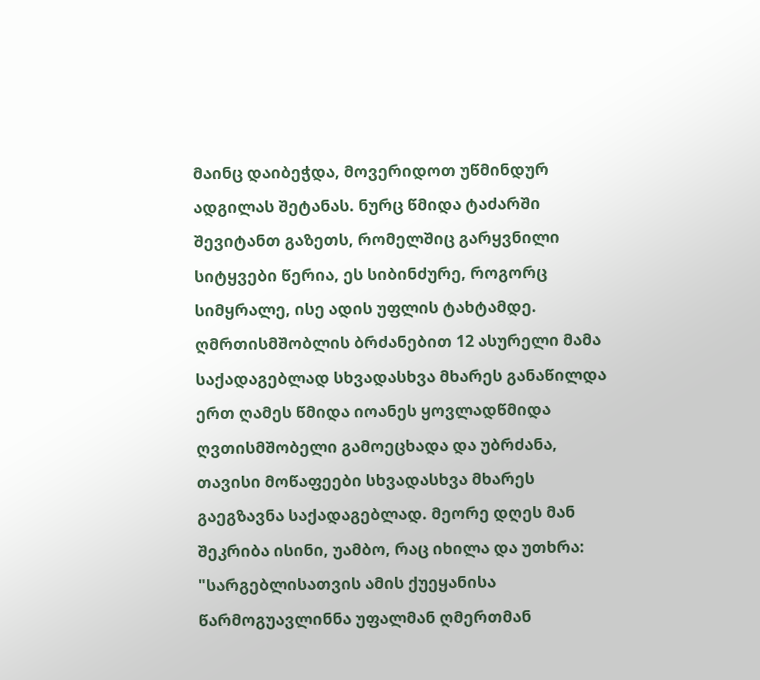მაინც დაიბეჭდა, მოვერიდოთ უწმინდურ ადგილას შეტანას. ნურც წმიდა ტაძარში შევიტანთ გაზეთს, რომელშიც გარყვნილი სიტყვები წერია, ეს სიბინძურე, როგორც სიმყრალე, ისე ადის უფლის ტახტამდე.
ღმრთისმშობლის ბრძანებით 12 ასურელი მამა საქადაგებლად სხვადასხვა მხარეს განაწილდა
ერთ ღამეს წმიდა იოანეს ყოვლადწმიდა ღვთისმშობელი გამოეცხადა და უბრძანა, თავისი მოწაფეები სხვადასხვა მხარეს გაეგზავნა საქადაგებლად. მეორე დღეს მან შეკრიბა ისინი, უამბო, რაც იხილა და უთხრა: "სარგებლისათვის ამის ქუეყანისა წარმოგუავლინნა უფალმან ღმერთმან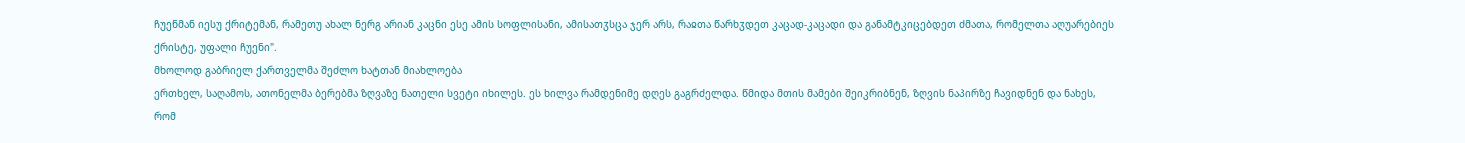ჩუენმან იესუ ქრიტემან, რამეთუ ახალ ნერგ არიან კაცნი ესე ამის სოფლისანი, ამისათჳსცა ჯერ არს, რაჲთა წარხჳდეთ კაცად-კაცადი და განამტკიცებდეთ ძმათა, რომელთა აღუარებიეს ქრისტე, უფალი ჩუენი".
მხოლოდ გაბრიელ ქართველმა შეძლო ხატთან მიახლოება
ერთხელ, საღამოს, ათონელმა ბერებმა ზღვაზე ნათელი სვეტი იხილეს. ეს ხილვა რამდენიმე დღეს გაგრძელდა. წმიდა მთის მამები შეიკრიბნენ, ზღვის ნაპირზე ჩავიდნენ და ნახეს, რომ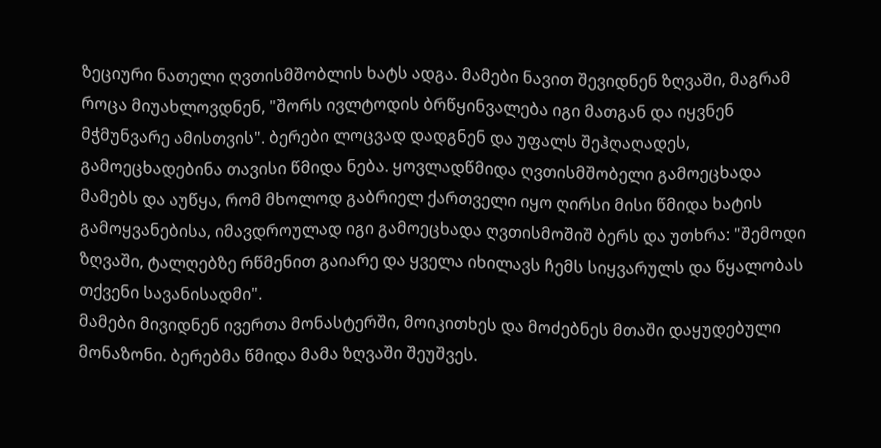ზეციური ნათელი ღვთისმშობლის ხატს ადგა. მამები ნავით შევიდნენ ზღვაში, მაგრამ როცა მიუახლოვდნენ, "შორს ივლტოდის ბრწყინვალება იგი მათგან და იყვნენ მჭმუნვარე ამისთვის". ბერები ლოცვად დადგნენ და უფალს შეჰღაღადეს, გამოეცხადებინა თავისი წმიდა ნება. ყოვლადწმიდა ღვთისმშობელი გამოეცხადა მამებს და აუწყა, რომ მხოლოდ გაბრიელ ქართველი იყო ღირსი მისი წმიდა ხატის გამოყვანებისა, იმავდროულად იგი გამოეცხადა ღვთისმოშიშ ბერს და უთხრა: "შემოდი ზღვაში, ტალღებზე რწმენით გაიარე და ყველა იხილავს ჩემს სიყვარულს და წყალობას თქვენი სავანისადმი".
მამები მივიდნენ ივერთა მონასტერში, მოიკითხეს და მოძებნეს მთაში დაყუდებული მონაზონი. ბერებმა წმიდა მამა ზღვაში შეუშვეს.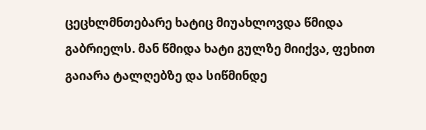ცეცხლმნთებარე ხატიც მიუახლოვდა წმიდა გაბრიელს. მან წმიდა ხატი გულზე მიიქვა, ფეხით გაიარა ტალღებზე და სიწმინდე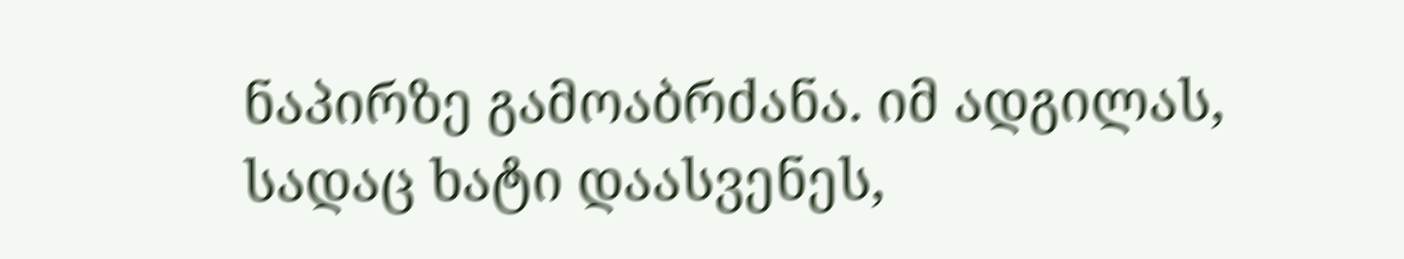ნაპირზე გამოაბრძანა. იმ ადგილას, სადაც ხატი დაასვენეს,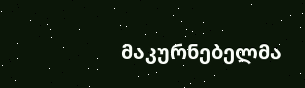მაკურნებელმა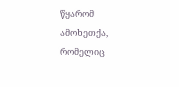წყარომ ამოხეთქა, რომელიც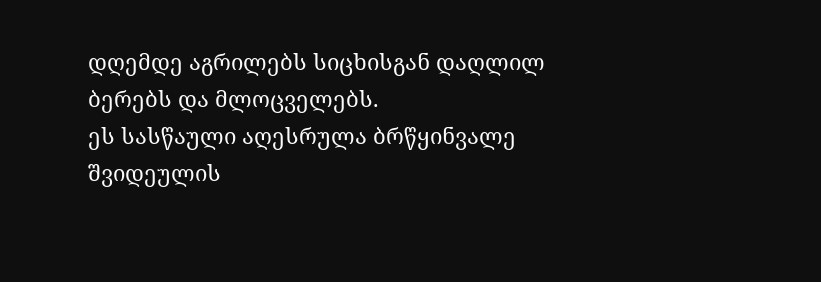დღემდე აგრილებს სიცხისგან დაღლილ ბერებს და მლოცველებს.
ეს სასწაული აღესრულა ბრწყინვალე შვიდეულის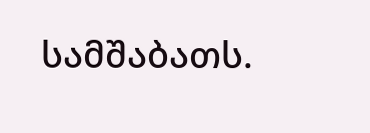სამშაბათს.